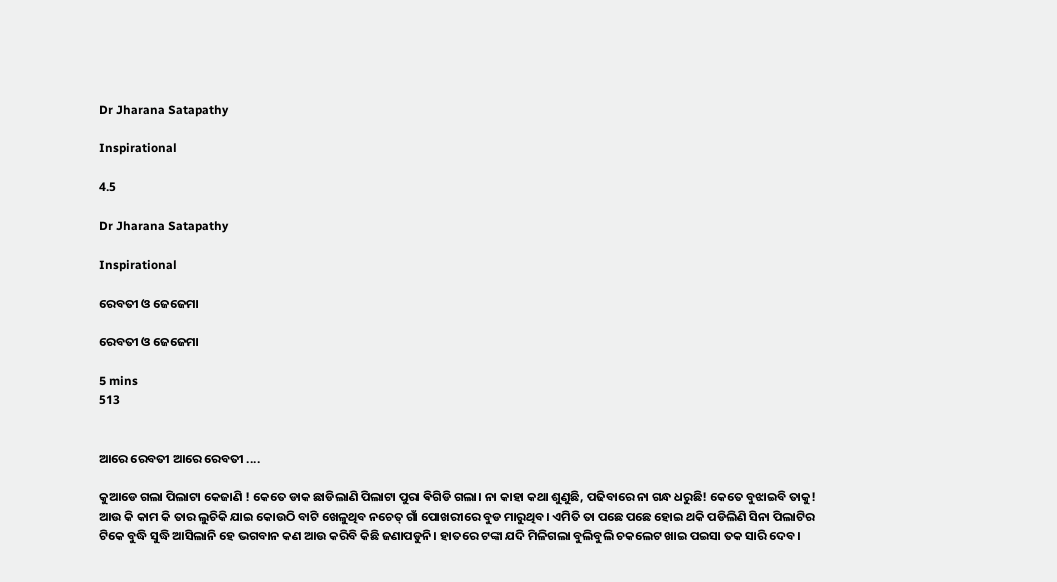Dr Jharana Satapathy

Inspirational

4.5

Dr Jharana Satapathy

Inspirational

ରେବତୀ ଓ ଜେଜେମା

ରେବତୀ ଓ ଜେଜେମା

5 mins
513


ଆରେ ରେବତୀ ଆରେ ରେବତୀ ....

କୁଆଡେ ଗଲା ପିଲାଟା କେଜାଣି ! କେତେ ଡାକ ଛାଡିଲାଣି ପିଲାଟା ପୁରା ଵିଗିଡି ଗଲା। ନା କାହା କଥା ଶୁଣୁଛି, ପଢିବାରେ ନା ଗନ୍ଧ ଧରୁଛି! କେତେ ବୁଝାଇବି ତାକୁ! ଆଉ କି କାମ କି ତାର ଲୁଚିକି ଯାଇ କୋଉଠି ବାଟି ଖେଳୁଥିବ ନଚେତ୍ ଗାଁ ପୋଖରୀରେ ବୁଡ ମାରୁଥିବ। ଏମିତି ତା ପଛେ ପଛେ ହୋଇ ଥକି ପଡିଲିଣି ସିନା ପିଲାଟିର ଟିକେ ବୁଦ୍ଧି ସୁଦ୍ଧି ଆସିଲାନି ହେ ଭଗବାନ କଣ ଆଉ କରିବି କିଛି ଜଣାପଡୁନି। ହାତରେ ଟଙ୍କା ଯଦି ମିଳିଗଲା ବୁଲିବୁଲି ଚକଲେଟ ଖାଇ ପଇସା ତକ ସାରି ଦେବ।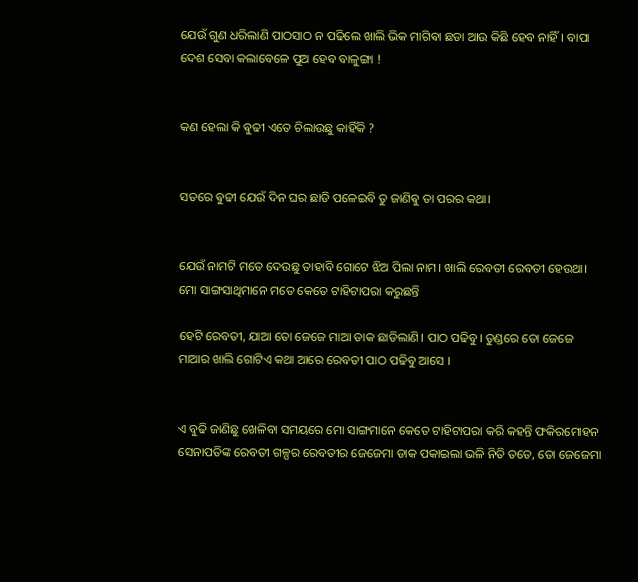ଯେଉଁ ଗୁଣ ଧରିଲାଣି ପାଠସାଠ ନ ପଢିଲେ ଖାଲି ଭିକ ମାଗିଵା ଛଡା ଆଉ କିଛି ହେବ ନାହିଁ। ବାପା ଦେଶ ସେବା କଲାବେଳେ ପୁଅ ହେବ ବାଳୁଙ୍ଗା !


କଣ ହେଲା କି ଵୁଢୀ ଏତେ ଚିଲାଉଛୁ କାହିଁକି ?


ସତରେ ଵୁଢୀ ଯେଉଁ ଦିନ ଘର ଛାଡି ପଳେଇବି ତୁ ଜାଣିଵୁ ତା ପରର କଥା।


ଯେଉଁ ନାମଟି ମତେ ଦେଉଛୁ ତାହାବି ଗୋଟେ ଝିଅ ପିଲା ନାମ। ଖାଲି ରେବତୀ ରେବତୀ ହେଉଥା। ମୋ ସାଙ୍ଗସାଥିମାନେ ମତେ କେତେ ଟାହିଟାପରା କରୁଛନ୍ତି

ହେଟି ରେବତୀ, ଯାଆ ତୋ ଜେଜେ ମାଆ ଡାକ ଛାଡିଲାଣି। ପାଠ ପଢିବୁ। ତୁଣ୍ଡରେ ତୋ ଜେଜେ ମାଆର ଖାଲି ଗୋଟିଏ କଥା ଆରେ ରେବତୀ ପାଠ ପଢିବୁ ଆସେ ।


ଏ ବୁଢି ଜାଣିଛୁ ଖେଳିବା ସମୟରେ ମୋ ସାଙ୍ଗମାନେ କେତେ ଟାହିଟାପରା କରି କହନ୍ତି ଫକିରମୋହନ ସେନାପତିଙ୍କ ରେବତୀ ଗଳ୍ପର ରେବତୀର ଜେଜେମା ଡାକ ପକାଇଲା ଭଳି ନିତି ତତେ, ତୋ ଜେଜେମା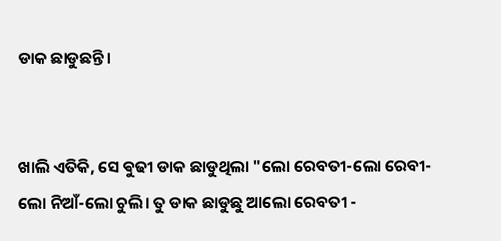ଡାକ ଛାଡୁଛନ୍ତି।


ଖାଲି ଏତିକି, ସେ ଵୁଢୀ ଡାକ ଛାଡୁଥିଲା "ଲୋ ରେବତୀ-ଲୋ ରେବୀ-ଲୋ ନିଆଁ-ଲୋ ଚୁଲି। ତୁ ଡାକ ଛାଡୁଛୁ ଆଲୋ ରେବତୀ -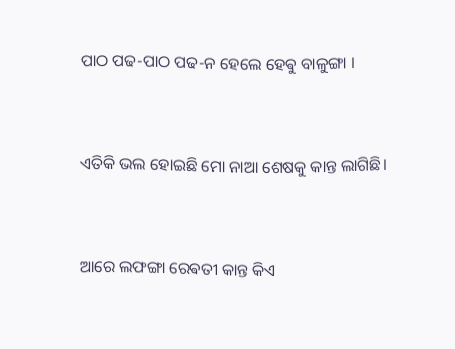ପାଠ ପଢ-ପାଠ ପଢ-ନ ହେଲେ ହେଵୁ ବାଳୁଙ୍ଗା ।


ଏତିକି ଭଲ ହୋଇଛି ମୋ ନାଆ ଶେଷକୁ କାନ୍ତ ଲାଗିଛି।


ଆରେ ଲଫଙ୍ଗା ରେଵତୀ କାନ୍ତ କିଏ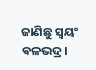ଜାଣିଛୁ ସ୍ବୟଂ ଵଳଭଦ୍ର।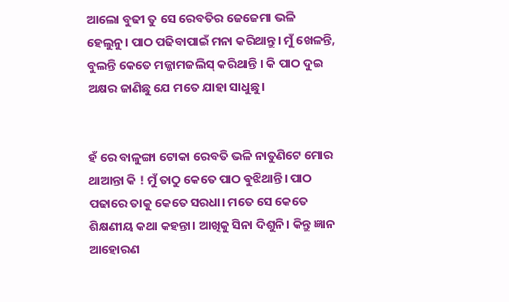ଆଲୋ ବୁଢୀ ତୁ ସେ ରେବତିର ଜେଜେମା ଭଳି ହେଲୁନୁ। ପାଠ ପଢିବାପାଇଁ ମନା କରିଥାନ୍ତୁ। ମୁଁ ଖେଳନ୍ତି, ବୁଲନ୍ତି କେତେ ମଜ୍ଜାମଜଲିସ୍ କରିଥାନ୍ତି । କି ପାଠ ଦୁଇ ଅକ୍ଷର ଜାଣିଛୁ ଯେ ମତେ ଯାହା ସାଧୁଛୁ।


ହଁ ରେ ବାଳୁଙ୍ଗା ଟୋକା ରେବତି ଭଳି ନାତୁଣିଟେ ମୋର ଥାଆନ୍ତା କି ! ମୁଁ ତାଠୁ କେତେ ପାଠ ଵୁଝିଥାନ୍ତି। ପାଠ ପଢାରେ ତାକୁ କେତେ ସରଧା। ମତେ ସେ କେତେ ଶିକ୍ଷଣୀୟ କଥା କହନ୍ତା। ଆଖିକୁ ସିନା ଦିଶୁନି। କିନ୍ତୁ ଜ୍ଞାନ ଆହୋରଣ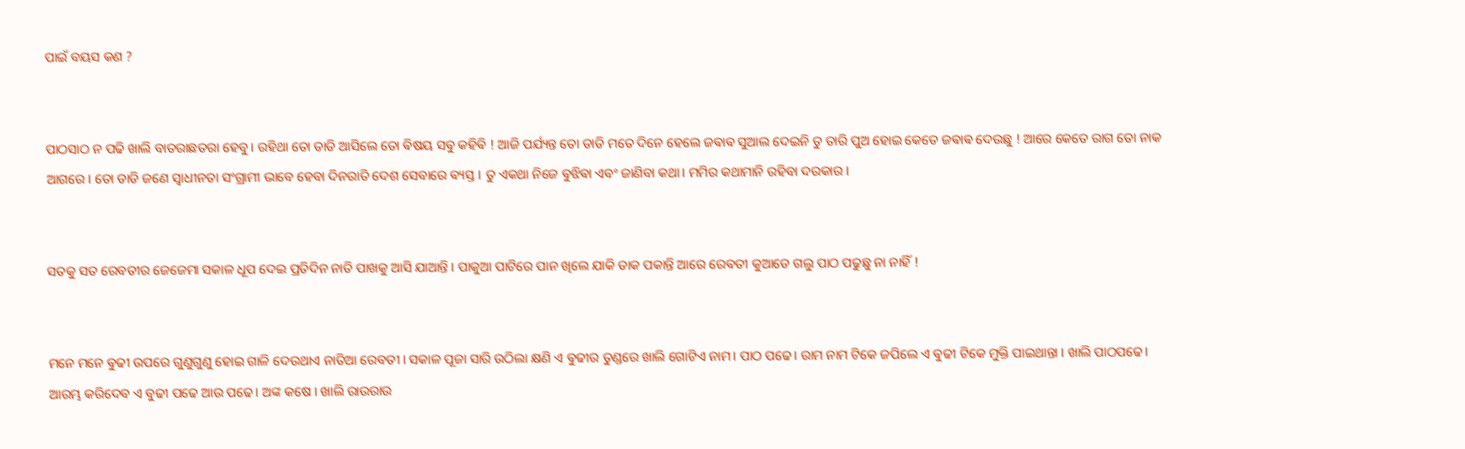ପାଇଁ ବୟସ କଣ ?


ପାଠସାଠ ନ ପଢି ଖାଲି ବାତରାଛତରା ହେବୁ। ରହିଥା ତୋ ଡାଡି ଆସିଲେ ତୋ ଵିଷୟ ସଵୁ କହିଵି ! ଆଜି ପର୍ଯ୍ୟନ୍ତ ତୋ ଡାଡି ମତେ ଦିନେ ହେଲେ ଜଵାଵ ସୁଆଲ ଦେଇନି ତୁ ତାରି ପୁଅ ହୋଇ କେତେ ଜଵାଵ ଦେଉଛୁ ! ଆରେ କେତେ ରାଗ ତୋ ନାକ ଆଗରେ। ତୋ ଡାଡି ଜଣେ ସ୍ବାଧୀନତା ସଂଗ୍ରାମୀ ଭାବେ ହେବା ଦିନରାତି ଦେଶ ସେବାରେ ଵ୍ୟସ୍ତ। ତୁ ଏକଥା ନିଜେ ଵୁଝିଵା ଏବଂ ଜାଣିବା କଥା। ମମିର କଥାମାନି ରହିବା ଦରକାର।


ସତକୁ ସତ ରେବତୀର ଜେଜେମା ସକାଳ ଧୂପ ଦେଇ ପ୍ରତିଦିନ ନାତି ପାଖକୁ ଆସି ଯାଆନ୍ତି । ପାକୁଆ ପାଟିରେ ପାନ ଖିଲେ ଯାକି ଡାକ ପକାନ୍ତି ଆରେ ରେଵତୀ କୁଆଡେ ଗଲୁ ପାଠ ପଢୁଛୁ ନା ନାହିଁ !


ମନେ ମନେ ଵୁଢୀ ଉପରେ ଗୁଣୁଗୁଣୁ ହୋଇ ଗାଳି ଦେଉଥାଏ ନାତିଆ ରେବତୀ। ସକାଳ ପୂଜା ସାରି ଉଠିଲା କ୍ଷଣି ଏ ଵୁଢୀର ତୁଣ୍ଡରେ ଖାଲି ଗୋଟିଏ ନାମ। ପାଠ ପଢେ। ରାମ ନାମ ଟିକେ ଜପିଲେ ଏ ଵୁଢୀ ଟିକେ ମୁକ୍ତି ପାଇଥାନ୍ତା । ଖାଲି ପାଠପଢେ। ଆରମ୍ଭ କରିଦେବ ଏ ବୁଢୀ ପଢେ ଆଉ ପଢେ। ଅଙ୍କ କଷେ । ଖାଲି ରାଉରାଉ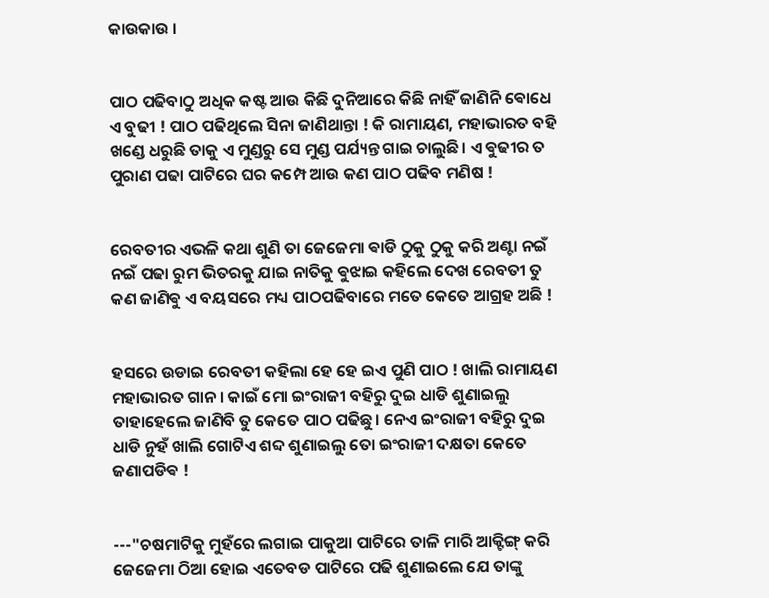କାଉକାଉ ।


ପାଠ ପଢିବାଠୁ ଅଧିକ କଷ୍ଟ ଆଉ କିଛି ଦୁନିଆରେ କିଛି ନାହିଁ ଜାଣିନି ଵୋଧେ ଏ ବୁଢୀ ! ପାଠ ପଢିଥିଲେ ସିନା ଜାଣିଥାନ୍ତା ! କି ରାମାୟଣ, ମହାଭାରତ ବହି ଖଣ୍ଡେ ଧରୁଛି ତାକୁ ଏ ମୁଣ୍ଡରୁ ସେ ମୁଣ୍ଡ ପର୍ଯ୍ୟନ୍ତ ଗାଇ ଚାଲୁଛି। ଏ ଵୁଢୀର ତ ପୁରାଣ ପଢା ପାଟିରେ ଘର କମ୍ପେ ଆଉ କଣ ପାଠ ପଢିବ ମଣିଷ !


ରେବତୀର ଏଭଳି କଥା ଶୁଣି ତା ଜେଜେମା ଵାଡି ଠୁକୁ ଠୁକୁ କରି ଅଣ୍ଟା ନଇଁ ନଇଁ ପଢା ରୁମ ଭିତରକୁ ଯାଇ ନାତିକୁ ଵୁଝାଇ କହିଲେ ଦେଖ ରେବତୀ ତୁ କଣ ଜାଣିଵୁ ଏ ବୟସରେ ମଧ୍ୟ ପାଠପଢିବାରେ ମତେ କେତେ ଆଗ୍ରହ ଅଛି !


ହସରେ ଉଡାଇ ରେବତୀ କହିଲା ହେ ହେ ଇଏ ପୁଣି ପାଠ ! ଖାଲି ରାମାୟଣ ମହାଭାରତ ଗାନ । କାଇଁ ମୋ ଇଂରାଜୀ ବହିରୁ ଦୁଇ ଧାଡି ଶୁଣାଇଲୁ ତାହାହେଲେ ଜାଣିବି ତୁ କେତେ ପାଠ ପଢିଛୁ। ନେଏ ଇଂରାଜୀ ବହିରୁ ଦୁଇ ଧାଡି ନୁହଁ ଖାଲି ଗୋଟିଏ ଶବ୍ଦ ଶୁଣାଇଲୁ ତୋ ଇଂରାଜୀ ଦକ୍ଷତା କେତେ ଜଣାପଡିଵ !


---"ଚଷମାଟିକୁ ମୁହଁରେ ଲଗାଇ ପାକୁଆ ପାଟିରେ ତାଳି ମାରି ଆକ୍ଟିଙ୍ଗ୍ କରି ଜେଜେମା ଠିଆ ହୋଇ ଏତେବଡ ପାଟିରେ ପଢି ଶୁଣାଇଲେ ଯେ ତାଙ୍କୁ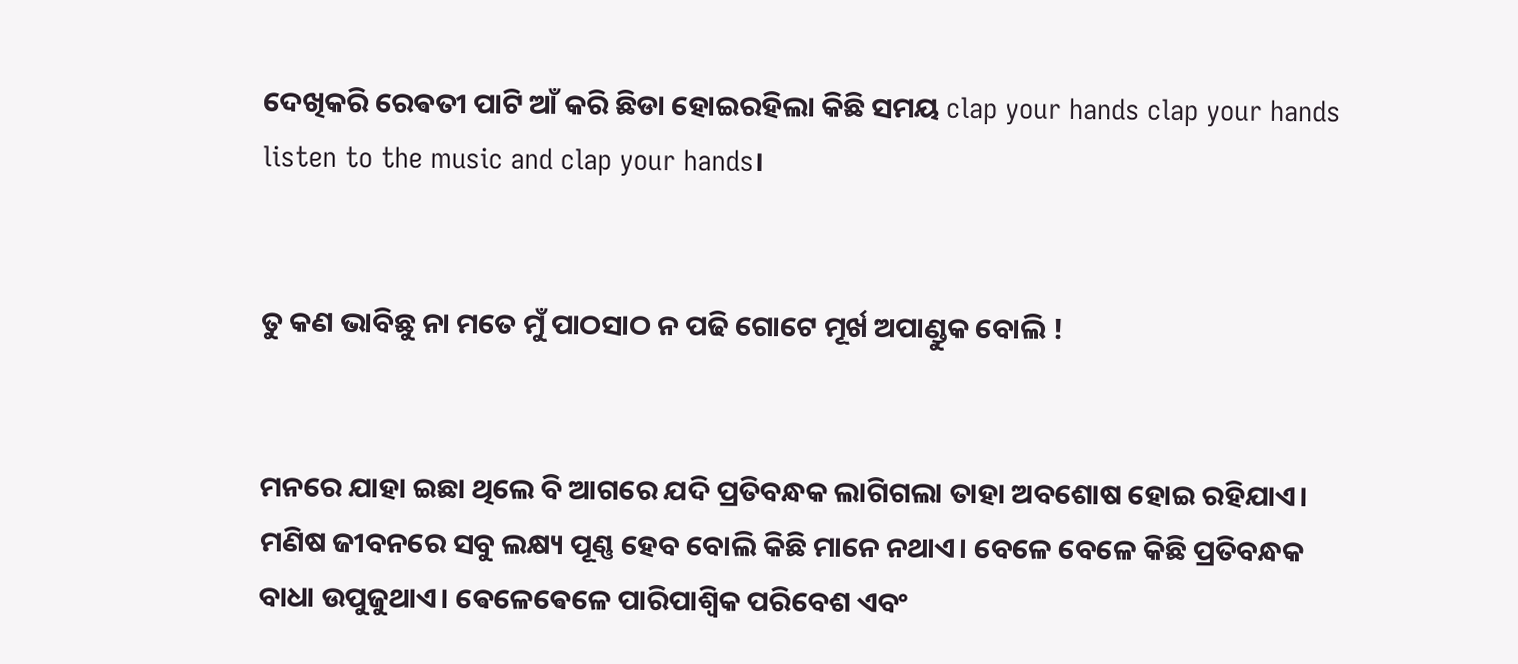ଦେଖିକରି ରେଵତୀ ପାଟି ଆଁ କରି ଛିଡା ହୋଇରହିଲା କିଛି ସମୟ clap your hands clap your hands listen to the music and clap your hands।


ତୁ କଣ ଭାବିଛୁ ନା ମତେ ମୁଁ ପାଠସାଠ ନ ପଢି ଗୋଟେ ମୂର୍ଖ ଅପାଣ୍ଡୁକ ବୋଲି !


ମନରେ ଯାହା ଇଛା ଥିଲେ ବି ଆଗରେ ଯଦି ପ୍ରତିବନ୍ଧକ ଲାଗିଗଲା ତାହା ଅବଶୋଷ ହୋଇ ରହିଯାଏ। ମଣିଷ ଜୀବନରେ ସବୁ ଲକ୍ଷ୍ୟ ପୂଣ୍ଣ ହେବ ବୋଲି କିଛି ମାନେ ନଥାଏ। ବେଳେ ବେଳେ କିଛି ପ୍ରତିବନ୍ଧକ ବାଧା ଉପୁଜୁଥାଏ। ଵେଳେଵେଳେ ପାରିପାଶ୍ବିକ ପରିବେଶ ଏବଂ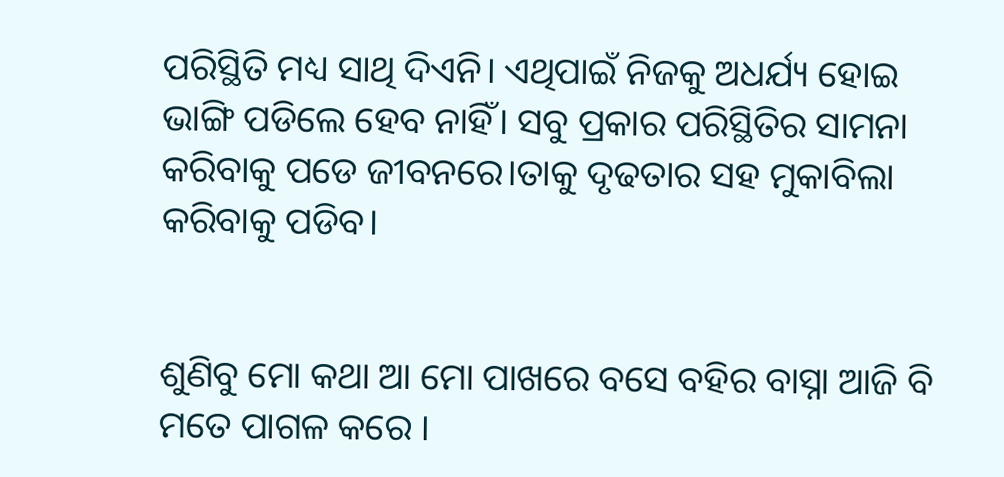ପରିସ୍ଥିତି ମଧ୍ୟ ସାଥି ଦିଏନି। ଏଥିପାଇଁ ନିଜକୁ ଅଧର୍ଯ୍ୟ ହୋଇ ଭାଙ୍ଗି ପଡିଲେ ହେବ ନାହିଁ। ସବୁ ପ୍ରକାର ପରିସ୍ଥିତିର ସାମନା କରିବାକୁ ପଡେ ଜୀବନରେ।ତାକୁ ଦୃଢତାର ସହ ମୁକାବିଲା କରିବାକୁ ପଡିବ।


ଶୁଣିବୁ ମୋ କଥା ଆ ମୋ ପାଖରେ ବସେ ବହିର ବାସ୍ନା ଆଜି ବି ମତେ ପାଗଳ କରେ ।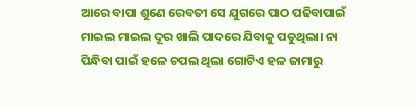ଆରେ ବାପା ଶୁଣେ ରେବତୀ ସେ ଯୁଗରେ ପାଠ ପଢିବାପାଇଁ ମାଇଲ ମାଇଲ ଦୂର ଖାଲି ପାଦରେ ଯିବାକୁ ପଡୁଥିଲା। ନା ପିନ୍ଧିବା ପାଇଁ ହଳେ ଚପଲ ଥିଲା ଗୋଟିଏ ହଳ ଜାମାରୁ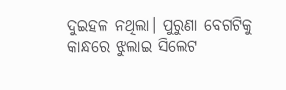ଦୁଇହଳ ନଥିଲା। ପୁରୁଣା ବେଗଟିକୁ କାନ୍ଧରେ ଝୁଲାଇ ସିଲେଟ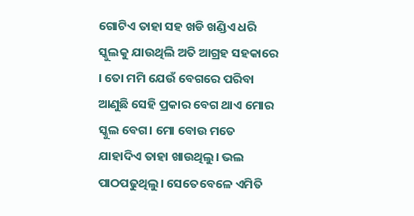ଗୋଟିଏ ତାହା ସହ ଖଡି ଖଣ୍ଡିଏ ଧରି ସ୍କୁଲକୁ ଯାଉଥିଲି ଅତି ଆଗ୍ରହ ସହକାରେ । ତୋ ମମି ଯେଉଁ ବେଗରେ ପରିବା ଆଣୁଛି ସେହି ପ୍ରକାର ବେଗ ଥାଏ ମୋର ସ୍କୁଲ ବେଗ। ମୋ ବୋଉ ମତେ ଯାହାଦିଏ ତାହା ଖାଉଥିଲୁ। ଭଲ ପାଠପଢୁଥିଲୁ। ସେତେବେଳେ ଏମିତି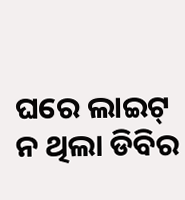ଘରେ ଲାଇଟ୍ ନ ଥିଲା ଡିବିର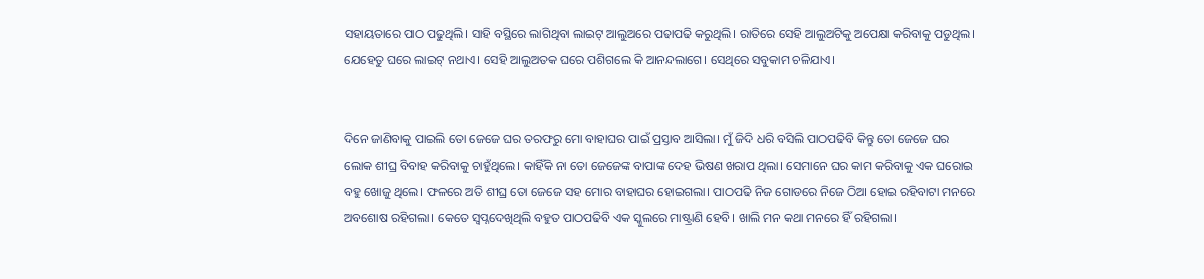ସହାୟତାରେ ପାଠ ପଢୁଥିଲି। ସାହି ବସ୍ଥିରେ ଲାଗିଥିବା ଲାଇଟ୍ ଆଲୁଅରେ ପଢାପଢି କରୁଥିଲି। ରାତିରେ ସେହି ଆଲୁଅଟିକୁ ଅପେକ୍ଷା କରିବାକୁ ପଡୁଥିଲ। ଯେହେତୁ ଘରେ ଲାଇଟ୍ ନଥାଏ। ସେହି ଆଲୁଅତକ ଘରେ ପଶିଗଲେ କି ଆନନ୍ଦଲାଗେ। ସେଥିରେ ସବୁକାମ ଚଳିଯାଏ।


ଦିନେ ଜାଣିବାକୁ ପାଇଲି ତୋ ଜେଜେ ଘର ତରଫରୁ ମୋ ବାହାଘର ପାଇଁ ପ୍ରସ୍ତାବ ଆସିଲା। ମୁଁ ଜିଦି ଧରି ବସିଲି ପାଠପଢିବି କିନ୍ତୁ ତୋ ଜେଜେ ଘର ଲୋକ ଶୀଘ୍ର ବିବାହ କରିବାକୁ ଚାହୁଁଥିଲେ। କାହିଁକି ନା ତୋ ଜେଜେଙ୍କ ବାପାଙ୍କ ଦେହ ଭିଷଣ ଖରାପ ଥିଲା। ସେମାନେ ଘର କାମ କରିବାକୁ ଏକ ଘରୋଇ ବହୁ ଖୋଜୁ ଥିଲେ। ଫଳରେ ଅତି ଶୀଘ୍ର ତୋ ଜେଜେ ସହ ମୋର ବାହାଘର ହୋଇଗଲା। ପାଠପଢି ନିଜ ଗୋଡରେ ନିଜେ ଠିଆ ହୋଇ ରହିବାଟା ମନରେ ଅବଶୋଷ ରହିଗଲା। କେତେ ସ୍ବପ୍ନଦେଖିଥିଲି ବହୁତ ପାଠପଢିବି ଏକ ସ୍କୁଲରେ ମାଷ୍ଟ୍ରାଣି ହେବି। ଖାଲି ମନ କଥା ମନରେ ହିଁ ରହିଗଲା।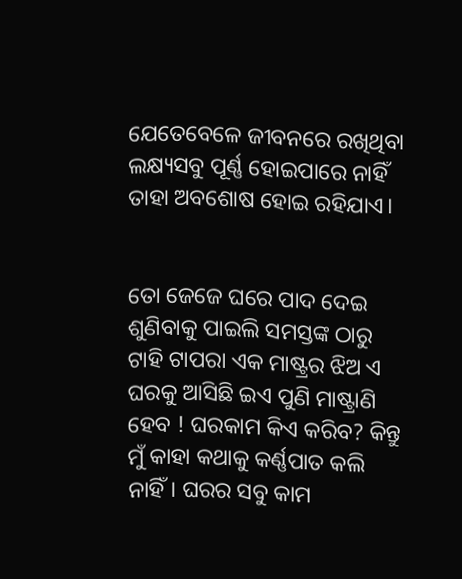ଯେତେବେଳେ ଜୀବନରେ ରଖିଥିବା ଲକ୍ଷ୍ୟସବୁ ପୂର୍ଣ୍ଣ ହୋଇପାରେ ନାହିଁ ତାହା ଅବଶୋଷ ହୋଇ ରହିଯାଏ।


ତୋ ଜେଜେ ଘରେ ପାଦ ଦେଇ ଶୁଣିବାକୁ ପାଇଲି ସମସ୍ତଙ୍କ ଠାରୁ ଟାହି ଟାପରା ଏକ ମାଷ୍ଟ୍ରର ଝିଅ ଏ ଘରକୁ ଆସିଛି ଇଏ ପୁଣି ମାଷ୍ଟ୍ରାଣି ହେବ ! ଘରକାମ କିଏ କରିବ? କିନ୍ତୁ ମୁଁ କାହା କଥାକୁ କର୍ଣ୍ଣପାତ କଲି ନାହିଁ। ଘରର ସବୁ କାମ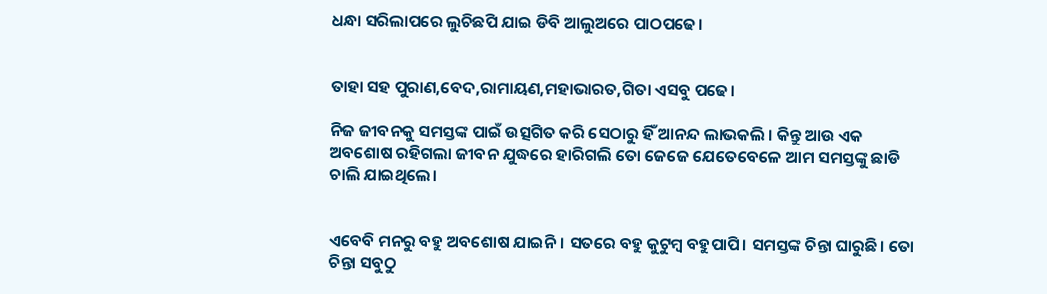ଧନ୍ଧା ସରିଲାପରେ ଲୁଚିଛପି ଯାଇ ଡିବି ଆଲୁଅରେ ପାଠପଢେ।


ତାହା ସହ ପୁରାଣ,ବେଦ,ରାମାୟଣ,ମହାଭାରତ,ଗିତା ଏସବୁ ପଢେ।

ନିଜ ଜୀବନକୁ ସମସ୍ତଙ୍କ ପାଇଁ ଉତ୍ସଗିତ କରି ସେଠାରୁ ହିଁ ଆନନ୍ଦ ଲାଭକଲି । କିନ୍ତୁ ଆଉ ଏକ ଅବଶୋଷ ରହିଗଲା ଜୀବନ ଯୁଦ୍ଧରେ ହାରିଗଲି ତୋ ଜେଜେ ଯେତେବେଳେ ଆମ ସମସ୍ତଙ୍କୁ ଛାଡି ଚାଲି ଯାଇଥିଲେ।


ଏବେବି ମନରୁ ବହୁ ଅବଶୋଷ ଯାଇନି। ସତରେ ବହୁ କୁଟୁମ୍ବ ବହୁପାପି। ସମସ୍ତଙ୍କ ଚିନ୍ତା ଘାରୁଛି। ତୋ ଚିନ୍ତା ସବୁଠୁ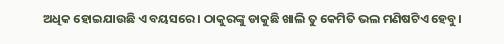ଅଧିକ ହୋଇଯାଉଛି ଏ ବୟସରେ । ଠାକୁରଙ୍କୁ ଡାକୁଛି ଖାଲି ତୁ କେମିତି ଭଲ ମଣିଷଟିଏ ହେବୁ।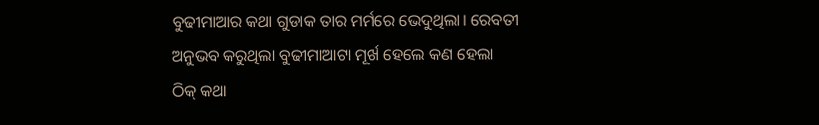ବୁଢୀମାଆର କଥା ଗୁଡାକ ତାର ମର୍ମରେ ଭେଦୁଥିଲା। ରେବତୀ ଅନୁଭବ କରୁଥିଲା ବୁଢୀମାଆଟା ମୂର୍ଖ ହେଲେ କଣ ହେଲା ଠିକ୍ କଥା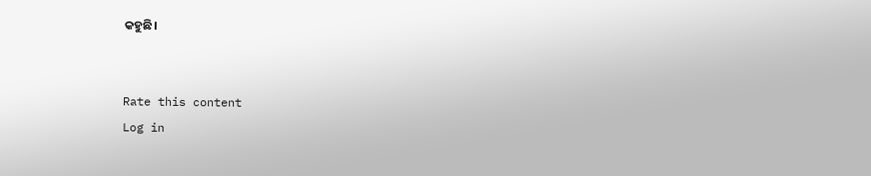କହୁଛି।


Rate this content
Log in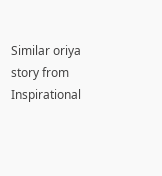Similar oriya story from Inspirational